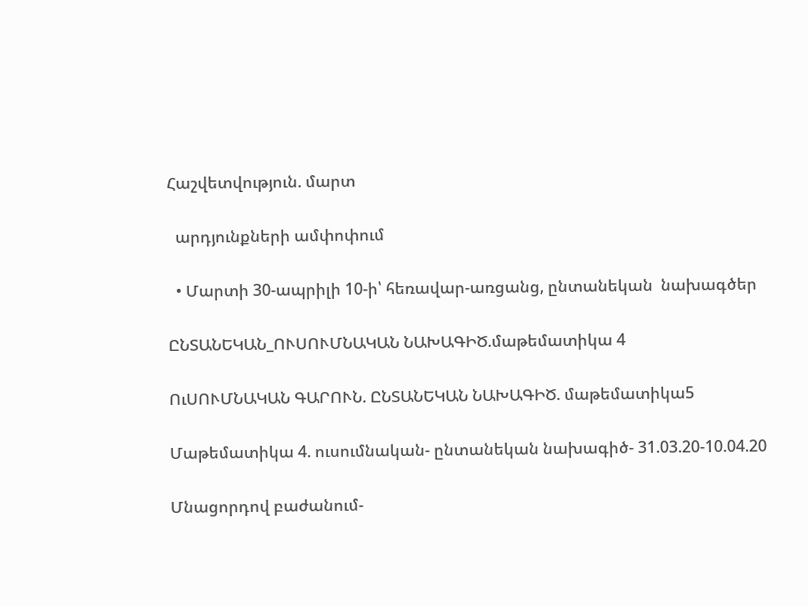Հաշվետվություն. մարտ

  արդյունքների ամփոփում

  • Մարտի 30-ապրիլի 10-ի՝ հեռավար-առցանց, ընտանեկան  նախագծեր

ԸՆՏԱՆԵԿԱՆ_ՈՒՍՈՒՄՆԱԿԱՆ ՆԱԽԱԳԻԾ.մաթեմատիկա 4

ՈւՍՈՒՄՆԱԿԱՆ ԳԱՐՈՒՆ. ԸՆՏԱՆԵԿԱՆ ՆԱԽԱԳԻԾ. մաթեմատիկա5

Մաթեմատիկա 4. ուսումնական- ընտանեկան նախագիծ- 31.03.20-10.04.20

Մնացորդով բաժանում-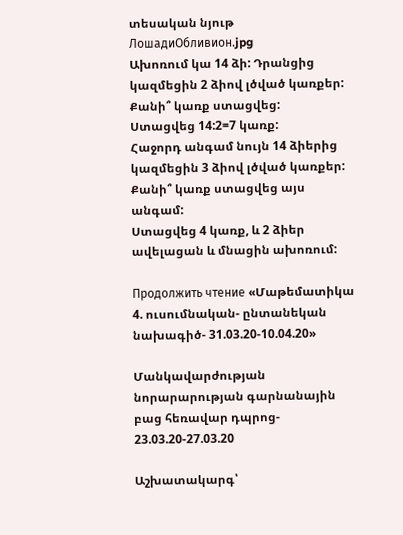տեսական նյութ
ЛошадиОбливион.jpg
Ախոռում կա 14 ձի: Դրանցից կազմեցին 2 ձիով լծված կառքեր:
Քանի՞ կառք ստացվեց:
Ստացվեց 14:2=7 կառք:
Հաջորդ անգամ նույն 14 ձիերից կազմեցին 3 ձիով լծված կառքեր:
Քանի՞ կառք ստացվեց այս անգամ:
Ստացվեց 4 կառք, և 2 ձիեր ավելացան և մնացին ախոռում:

Продолжить чтение «Մաթեմատիկա 4. ուսումնական- ընտանեկան նախագիծ- 31.03.20-10.04.20»

Մանկավարժության նորարարության գարնանային բաց հեռավար դպրոց- 23.03.20-27.03.20

Աշխատակարգ՝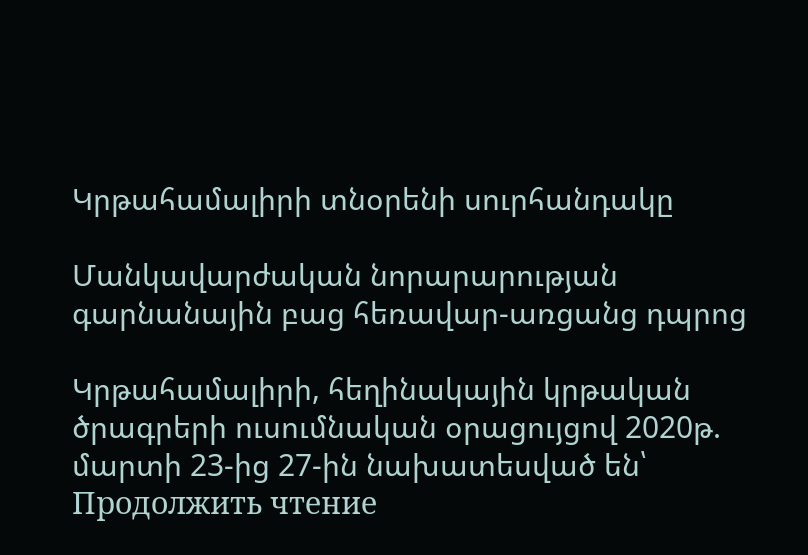Կրթահամալիրի տնօրենի սուրհանդակը

Մանկավարժական նորարարության գարնանային բաց հեռավար-առցանց դպրոց

Կրթահամալիրի, հեղինակային կրթական ծրագրերի ուսումնական օրացույցով 2020թ. մարտի 23-ից 27-ին նախատեսված են՝ Продолжить чтение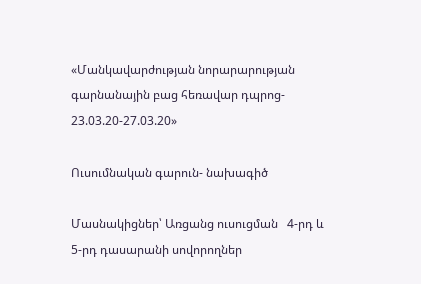«Մանկավարժության նորարարության գարնանային բաց հեռավար դպրոց- 23.03.20-27.03.20»

Ուսումնական գարուն- նախագիծ

Մասնակիցներ՝ Առցանց ուսուցման   4-րդ և 5-րդ դասարանի սովորողներ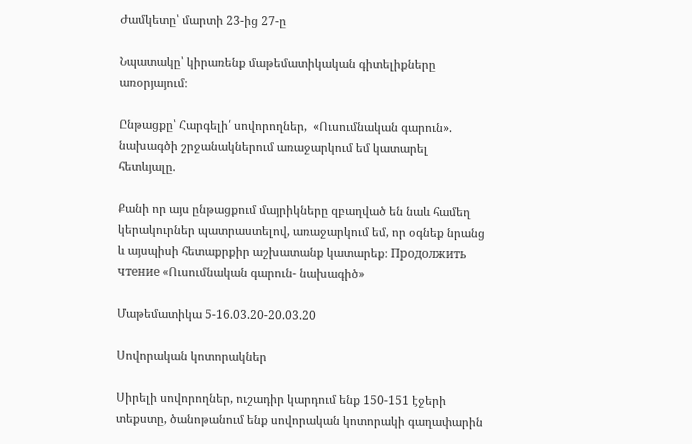Ժամկետը՝ մարտի 23-ից 27-ը

Նպատակը՝ կիրառենք մաթեմատիկական գիտելիքները առօրյայում։

Ընթացքը՝ Հարգելի՛ սովորողներ,  «Ուսումնական գարուն». նախագծի շրջանակներում առաջարկում եմ կատարել  հետևյալը.

Քանի որ այս ընթացքում մայրիկները զբաղված են նաև համեղ կերակուրներ պատրաստելով, առաջարկում եմ, որ օգնեք նրանց և այսպիսի հետաքրքիր աշխատանք կատարեք։ Продолжить чтение «Ուսումնական գարուն- նախագիծ»

Մաթեմատիկա 5-16.03.20-20.03.20

Սովորական կոտորակներ

Սիրելի սովորողներ, ուշադիր կարդում ենք 150-151 էջերի տեքստը, ծանոթանում ենք սովորական կոտորակի գաղափարին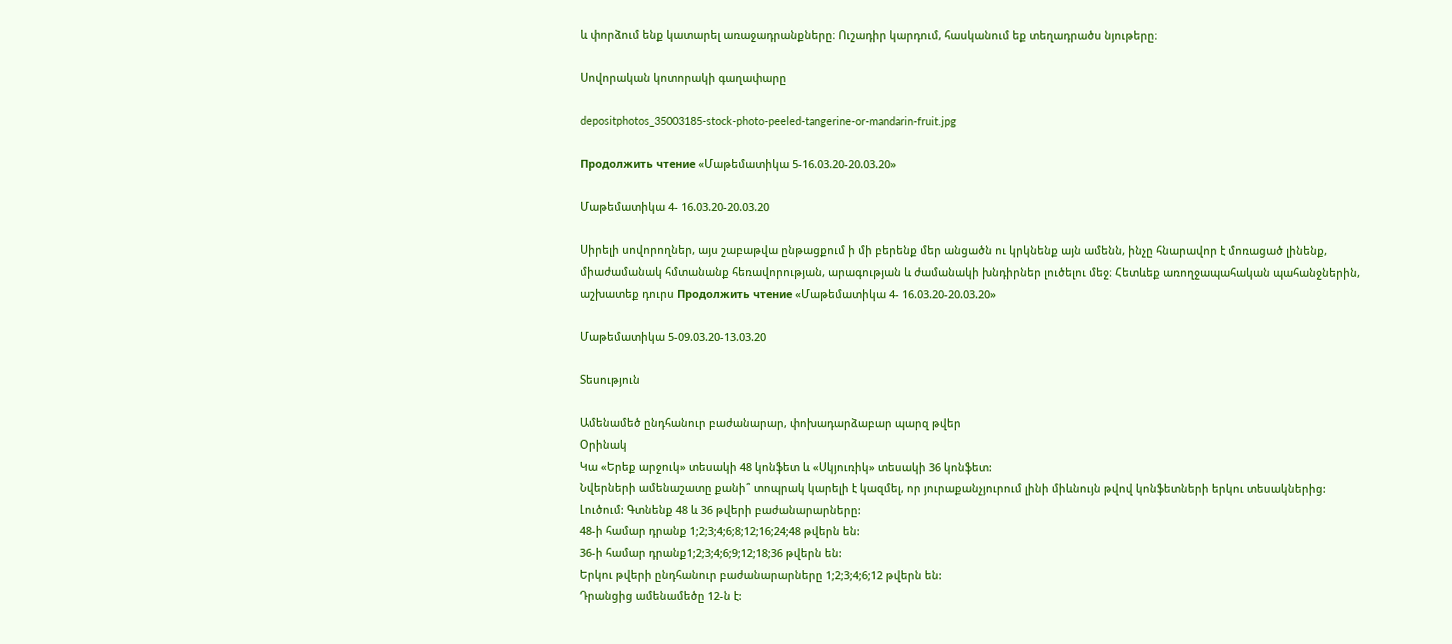և փորձում ենք կատարել առաջադրանքները։ Ուշադիր կարդում, հասկանում եք տեղադրածս նյութերը։

Սովորական կոտորակի գաղափարը

depositphotos_35003185-stock-photo-peeled-tangerine-or-mandarin-fruit.jpg

Продолжить чтение «Մաթեմատիկա 5-16.03.20-20.03.20»

Մաթեմատիկա 4- 16.03.20-20.03.20

Սիրելի սովորողներ, այս շաբաթվա ընթացքում ի մի բերենք մեր անցածն ու կրկնենք այն ամենն, ինչը հնարավոր է մոռացած լինենք, միաժամանակ հմտանանք հեռավորության, արագության և ժամանակի խնդիրներ լուծելու մեջ։ Հետևեք առողջապահական պահանջներին, աշխատեք դուրս Продолжить чтение «Մաթեմատիկա 4- 16.03.20-20.03.20»

Մաթեմատիկա 5-09.03.20-13.03.20

Տեսություն

Ամենամեծ ընդհանուր բաժանարար, փոխադարձաբար պարզ թվեր
Օրինակ
Կա «Երեք արջուկ» տեսակի 48 կոնֆետ և «Սկյուռիկ» տեսակի 36 կոնֆետ:
Նվերների ամենաշատը քանի՞ տոպրակ կարելի է կազմել, որ յուրաքանչյուրում լինի միևնույն թվով կոնֆետների երկու տեսակներից:
Լուծում: Գտնենք 48 և 36 թվերի բաժանարարները:
48-ի համար դրանք 1;2;3;4;6;8;12;16;24;48 թվերն են:
36-ի համար դրանք1;2;3;4;6;9;12;18;36 թվերն են:
Երկու թվերի ընդհանուր բաժանարարները 1;2;3;4;6;12 թվերն են:
Դրանցից ամենամեծը 12-ն է: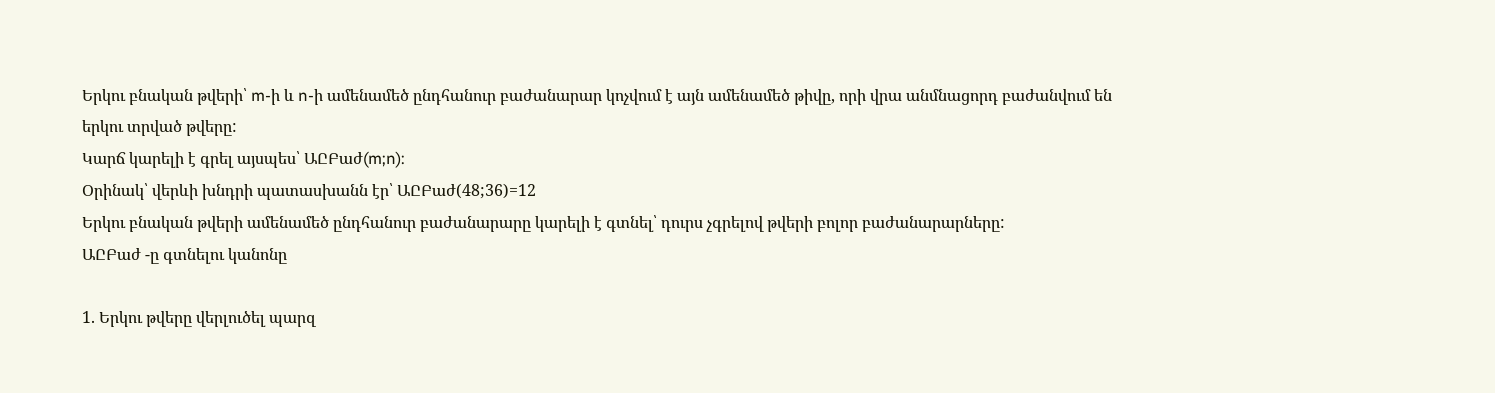Երկու բնական թվերի՝ m-ի և n-ի ամենամեծ ընդհանուր բաժանարար կոչվում է այն ամենամեծ թիվը, որի վրա անմնացորդ բաժանվում են երկու տրված թվերը:
Կարճ կարելի է գրել այսպես՝ ԱԸԲաժ(m;n):
Օրինակ՝ վերևի խնդրի պատասխանն էր՝ ԱԸԲաժ(48;36)=12
Երկու բնական թվերի ամենամեծ ընդհանուր բաժանարարը կարելի է գտնել՝ դուրս չգրելով թվերի բոլոր բաժանարարները:
ԱԸԲաժ -ը գտնելու կանոնը

1. Երկու թվերը վերլուծել պարզ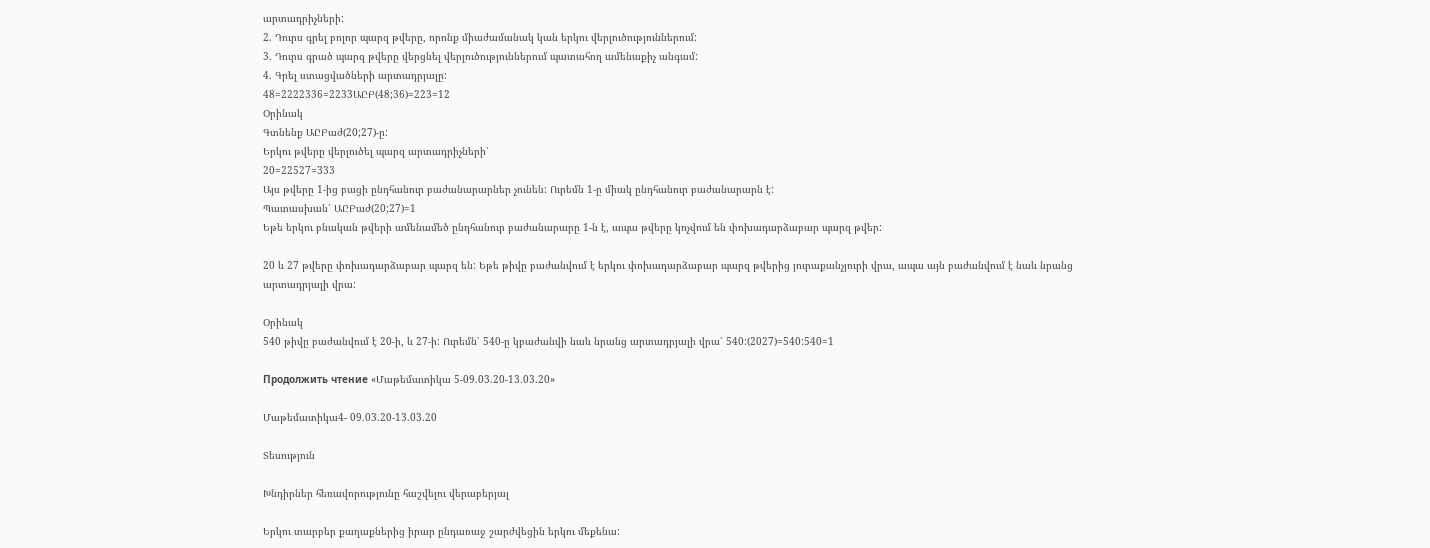արտադրիչների:
2. Դուրս գրել բոլոր պարզ թվերը, որոնք միաժամանակ կան երկու վերլուծություններում:
3. Դուրս գրած պարզ թվերը վերցնել վերլուծություններում պատահող ամենաքիչ անգամ:
4. Գրել ստացվածների արտադրյալը:
48=2222336=2233ԱԸԲ(48;36)=223=12
Օրինակ
Գտնենք ԱԸԲաժ(20;27)-ը:
Երկու թվերը վերլուծել պարզ արտադրիչների՝
20=22527=333
Այս թվերը 1-ից բացի ընդհանուր բաժանարարներ չունեն: Ուրեմն 1-ը միակ ընդհանուր բաժանարարն է:
Պատասխան՝ ԱԸԲաժ(20;27)=1
Եթե երկու բնական թվերի ամենամեծ ընդհանուր բաժանարարը 1-ն է, ապա թվերը կոչվում են փոխադարձաբար պարզ թվեր:

20 և 27 թվերը փոխադարձաբար պարզ են: Եթե թիվը բաժանվում է երկու փոխադարձաբար պարզ թվերից յուրաքանչյուրի վրա, ապա այն բաժանվում է նաև նրանց արտադրյալի վրա:

Օրինակ
540 թիվը բաժանվում է 20-ի, և 27-ի: Ուրեմն՝ 540-ը կբաժանվի նաև նրանց արտադրյալի վրա՝ 540:(2027)=540:540=1

Продолжить чтение «Մաթեմատիկա 5-09.03.20-13.03.20»

Մաթեմատիկա4- 09.03.20-13.03.20

Տեսություն

Խնդիրներ հեռավորությունը հաշվելու վերաբերյալ

Երկու տարբեր քաղաքներից իրար ընդառաջ շարժվեցին երկու մեքենա: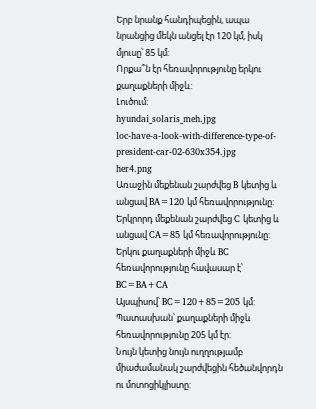Երբ նրանք հանդիպեցին, ապա նրանցից մեկն անցել էր 120 կմ, իսկ մյուսը՝ 85 կմ:
Որքա՞ն էր հեռավորությունը երկու քաղաքների միջև:
Լուծում:
hyundai_solaris_meh.jpg                                      loc-have-a-look-with-difference-type-of-president-car-02-630x354.jpg
her4.png
Առաջին մեքենան շարժվեց B կետից և անցավ BA=120 կմ հեռավորությունը:
Երկրորդ մեքենան շարժվեց C կետից և անցավ CA=85 կմ հեռավորությունը:
Երկու քաղաքների միջև BC հեռավորությունը հավասար է՝ BC=BA+CA
Այսպիսով՝ BC=120+85=205 կմ:
Պատասխան՝ քաղաքների միջև հեռավորությունը 205 կմ էր:
Նույն կետից նույն ուղղությամբ միաժամանակ շարժվեցին հեծանվորդն ու մոտոցիկլիստը: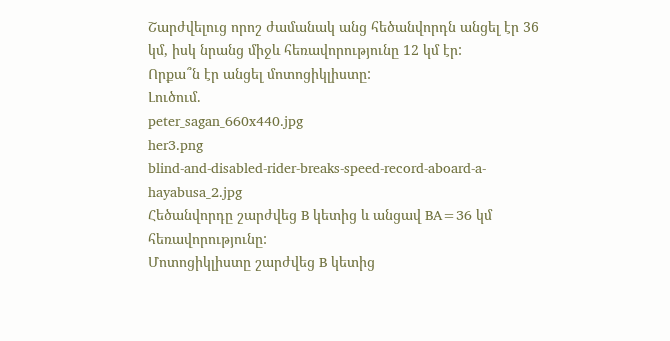Շարժվելուց որոշ ժամանակ անց հեծանվորդն անցել էր 36 կմ, իսկ նրանց միջև հեռավորությունը 12 կմ էր:
Որքա՞ն էր անցել մոտոցիկլիստը:
Լուծում.
peter_sagan_660x440.jpg
her3.png
blind-and-disabled-rider-breaks-speed-record-aboard-a-hayabusa_2.jpg
Հեծանվորդը շարժվեց B կետից և անցավ BA=36 կմ հեռավորությունը:
Մոտոցիկլիստը շարժվեց B կետից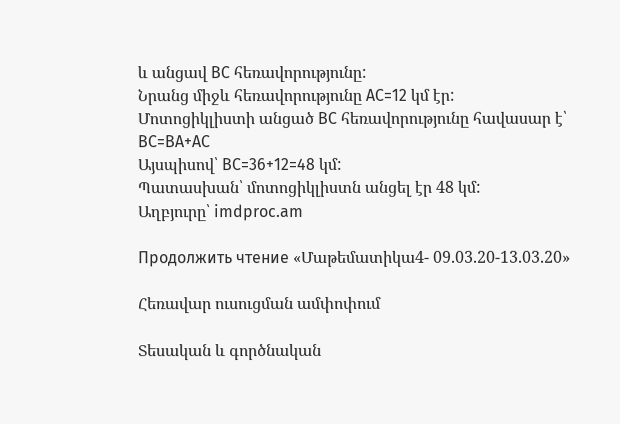և անցավ BC հեռավորությունը:
Նրանց միջև հեռավորությունը AC=12 կմ էր:
Մոտոցիկլիստի անցած BC հեռավորությունը հավասար է՝ BC=BA+AC
Այսպիսով՝ BC=36+12=48 կմ:
Պատասխան՝ մոտոցիկլիստն անցել էր 48 կմ:
Աղբյուրը՝ imdproc.am

Продолжить чтение «Մաթեմատիկա4- 09.03.20-13.03.20»

Հեռավար ուսուցման ամփոփում

Տեսական և գործնական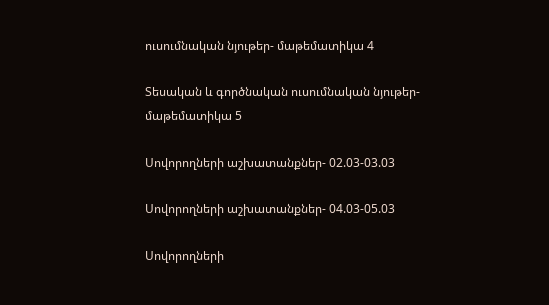ուսումնական նյութեր- մաթեմատիկա 4

Տեսական և գործնական ուսումնական նյութեր- մաթեմատիկա 5

Սովորողների աշխատանքներ- 02.03-03.03

Սովորողների աշխատանքներ- 04.03-05.03

Սովորողների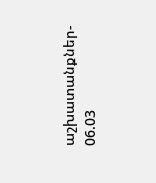աշխատանքներ- 06.03